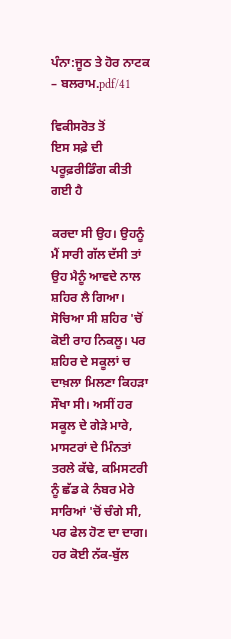ਪੰਨਾ:ਜੂਠ ਤੇ ਹੋਰ ਨਾਟਕ – ਬਲਰਾਮ.pdf/41

ਵਿਕੀਸਰੋਤ ਤੋਂ
ਇਸ ਸਫ਼ੇ ਦੀ ਪਰੂਫ਼ਰੀਡਿੰਗ ਕੀਤੀ ਗਈ ਹੈ

ਕਰਦਾ ਸੀ ਉਹ। ਉਹਨੂੰ ਮੈਂ ਸਾਰੀ ਗੱਲ ਦੱਸੀ ਤਾਂ ਉਹ ਮੈਨੂੰ ਆਵਦੇ ਨਾਲ ਸ਼ਹਿਰ ਲੈ ਗਿਆ। ਸੋਚਿਆ ਸੀ ਸ਼ਹਿਰ 'ਚੋਂ ਕੋਈ ਰਾਹ ਨਿਕਲੂ। ਪਰ ਸ਼ਹਿਰ ਦੇ ਸਕੂਲਾਂ ਚ ਦਾਖ਼ਲਾ ਮਿਲਣਾ ਕਿਹੜਾ ਸੌਖਾ ਸੀ। ਅਸੀਂ ਹਰ ਸਕੂਲ ਦੇ ਗੇੜੇ ਮਾਰੇ, ਮਾਸਟਰਾਂ ਦੇ ਮਿੰਨਤਾਂ ਤਰਲੇ ਕੱਢੇ, ਕਮਿਸਟਰੀ ਨੂੰ ਛੱਡ ਕੇ ਨੰਬਰ ਮੇਰੇ ਸਾਰਿਆਂ 'ਚੋਂ ਚੰਗੇ ਸੀ, ਪਰ ਫੇਲ ਹੋਣ ਦਾ ਦਾਗ। ਹਰ ਕੋਈ ਨੱਕ-ਬੁੱਲ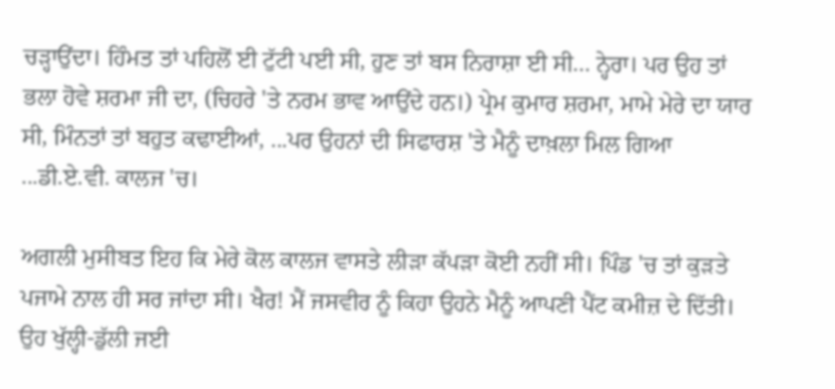ਚੜ੍ਹਾਉਂਦਾ। ਹਿੰਮਤ ਤਾਂ ਪਹਿਲੋਂ ਈ ਟੁੱਟੀ ਪਈ ਸੀ, ਹੁਣ ਤਾਂ ਬਸ ਨਿਰਾਸ਼ਾ ਈ ਸੀ... ਨ੍ਹੇਰਾ। ਪਰ ਉਹ ਤਾਂ ਭਲਾ ਹੋਵੇ ਸ਼ਰਮਾ ਜੀ ਦਾ, (ਚਿਹਰੇ 'ਤੇ ਨਰਮ ਭਾਵ ਆਉਂਦੇ ਹਨ।) ਪ੍ਰੇਮ ਕੁਮਾਰ ਸ਼ਰਮਾ, ਮਾਮੇ ਮੇਰੇ ਦਾ ਯਾਰ ਸੀ, ਮਿੰਨਤਾਂ ਤਾਂ ਬਹੁਤ ਕਢਾਈਆਂ, ...ਪਰ ਉਹਨਾਂ ਦੀ ਸਿਫਾਰਸ਼ 'ਤੇ ਮੈਨੂੰ ਦਾਖ਼ਲਾ ਮਿਲ ਗਿਆ ...ਡੀ.ਏ.ਵੀ. ਕਾਲਜ 'ਚ।

ਅਗਲੀ ਮੁਸੀਬਤ ਇਹ ਕਿ ਮੇਰੇ ਕੋਲ ਕਾਲਜ ਵਾਸਤੇ ਲੀੜਾ ਕੱਪੜਾ ਕੋਈ ਨਹੀਂ ਸੀ। ਪਿੰਡ 'ਚ ਤਾਂ ਕੁੜਤੇ ਪਜਾਮੇ ਨਾਲ ਹੀ ਸਰ ਜਾਂਦਾ ਸੀ। ਖੈਰ! ਮੈਂ ਜਸਵੀਰ ਨੂੰ ਕਿਹਾ ਉਹਨੇ ਮੈਨੂੰ ਆਪਣੀ ਪੈਂਟ ਕਮੀਜ਼ ਦੇ ਦਿੱਤੀ। ਉਹ ਖੁੱਲ੍ਹੀ-ਡੁੱਲੀ ਜਈ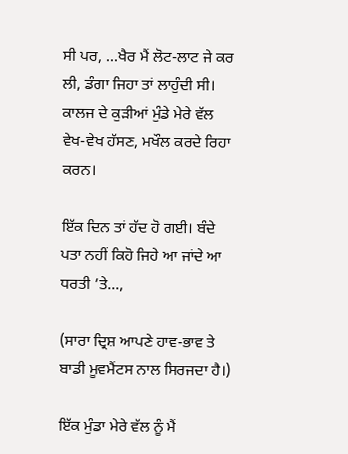ਸੀ ਪਰ, ...ਖੈਰ ਮੈਂ ਲੋਟ-ਲਾਟ ਜੇ ਕਰ ਲੀ, ਡੰਗਾ ਜਿਹਾ ਤਾਂ ਲਾਹੁੰਦੀ ਸੀ। ਕਾਲਜ ਦੇ ਕੁੜੀਆਂ ਮੁੰਡੇ ਮੇਰੇ ਵੱਲ ਵੇਖ-ਵੇਖ ਹੱਸਣ, ਮਖੌਲ ਕਰਦੇ ਰਿਹਾ ਕਰਨ।

ਇੱਕ ਦਿਨ ਤਾਂ ਹੱਦ ਹੋ ਗਈ। ਬੰਦੇ ਪਤਾ ਨਹੀਂ ਕਿਹੋ ਜਿਹੇ ਆ ਜਾਂਦੇ ਆ ਧਰਤੀ ’ਤੇ...,

(ਸਾਰਾ ਦ੍ਰਿਸ਼ ਆਪਣੇ ਹਾਵ-ਭਾਵ ਤੇ ਬਾਡੀ ਮੂਵਮੈਂਟਸ ਨਾਲ ਸਿਰਜਦਾ ਹੈ।)

ਇੱਕ ਮੁੰਡਾ ਮੇਰੇ ਵੱਲ ਨੂੰ ਮੈਂ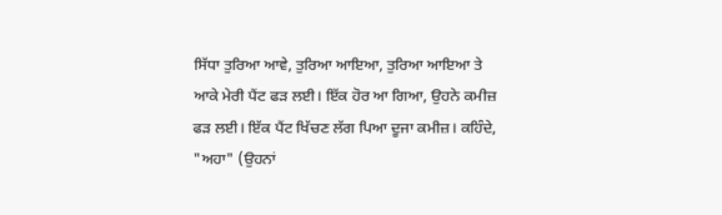ਸਿੱਧਾ ਤੁਰਿਆ ਆਵੇ, ਤੁਰਿਆ ਆਇਆ, ਤੁਰਿਆ ਆਇਆ ਤੇ ਆਕੇ ਮੇਰੀ ਪੈਂਟ ਫੜ ਲਈ। ਇੱਕ ਹੋਰ ਆ ਗਿਆ, ਉਹਨੇ ਕਮੀਜ਼ ਫੜ ਲਈ। ਇੱਕ ਪੈਂਟ ਖਿੱਚਣ ਲੱਗ ਪਿਆ ਦੂਜਾ ਕਮੀਜ਼। ਕਹਿੰਦੇ, "ਅਹਾ" (ਉਹਨਾਂ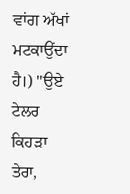ਵਾਂਗ ਅੱਖਾਂ ਮਟਕਾਉਂਦਾ ਹੈ।) "ਉਏ ਟੇਲਰ ਕਿਹੜਾ ਤੇਰਾ,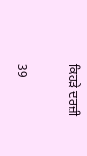ਕਿਹੜੇ ਦਰਜ਼ੀ

39